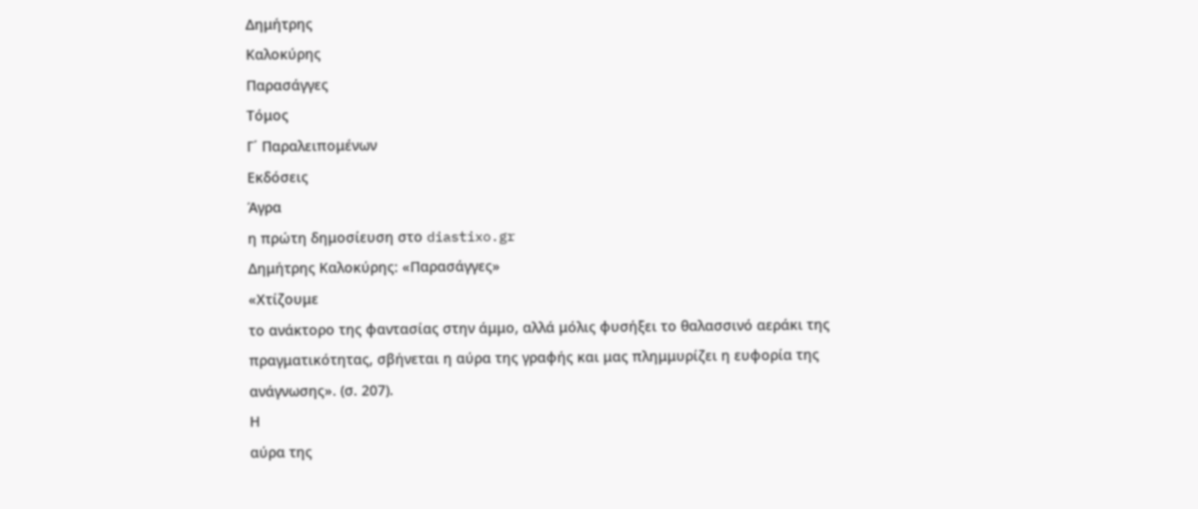Δημήτρης
Καλοκύρης
Παρασάγγες
Τόμος
Γ΄ Παραλειπομένων
Εκδόσεις
Άγρα
η πρώτη δημοσίευση στο diastixo.gr
Δημήτρης Καλοκύρης: «Παρασάγγες»
«Χτίζουμε
το ανάκτορο της φαντασίας στην άμμο, αλλά μόλις φυσήξει το θαλασσινό αεράκι της
πραγματικότητας, σβήνεται η αύρα της γραφής και μας πλημμυρίζει η ευφορία της
ανάγνωσης». (σ. 207).
Η
αύρα της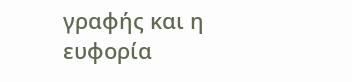γραφής και η ευφορία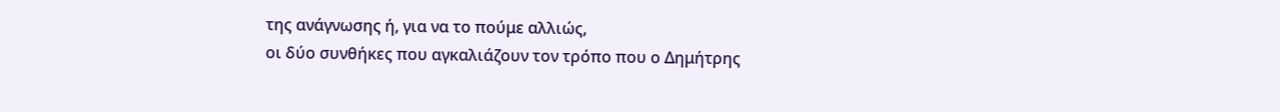της ανάγνωσης ή, για να το πούμε αλλιώς,
οι δύο συνθήκες που αγκαλιάζουν τον τρόπο που ο Δημήτρης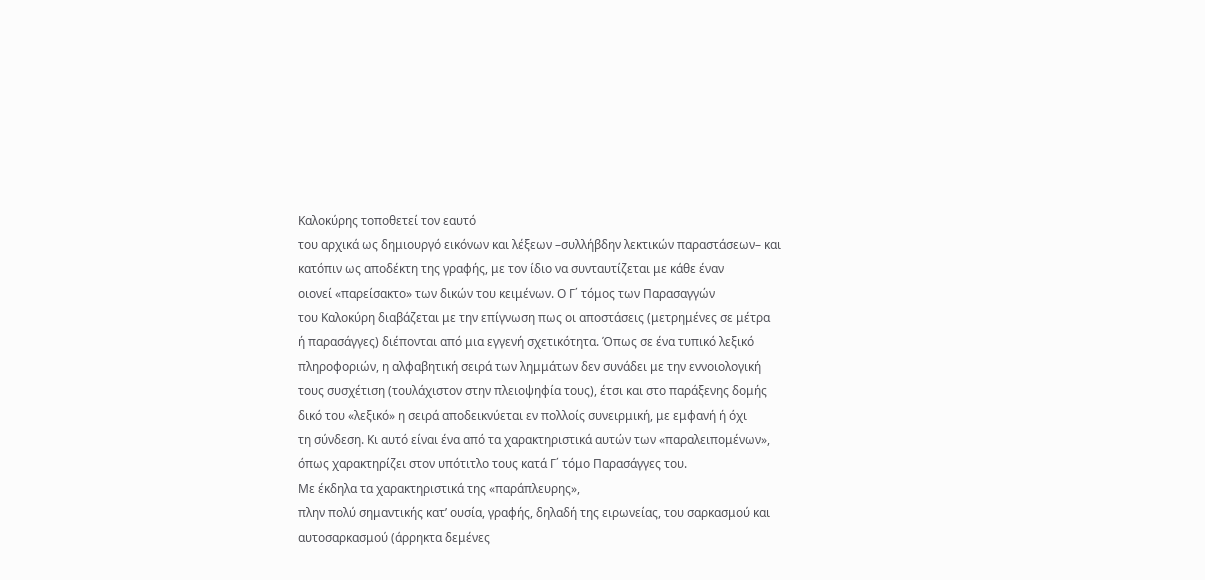Καλοκύρης τοποθετεί τον εαυτό
του αρχικά ως δημιουργό εικόνων και λέξεων –συλλήβδην λεκτικών παραστάσεων– και
κατόπιν ως αποδέκτη της γραφής, με τον ίδιο να συνταυτίζεται με κάθε έναν
οιονεί «παρείσακτο» των δικών του κειμένων. Ο Γ΄ τόμος των Παρασαγγών
του Καλοκύρη διαβάζεται με την επίγνωση πως οι αποστάσεις (μετρημένες σε μέτρα
ή παρασάγγες) διέπονται από μια εγγενή σχετικότητα. Όπως σε ένα τυπικό λεξικό
πληροφοριών, η αλφαβητική σειρά των λημμάτων δεν συνάδει με την εννοιολογική
τους συσχέτιση (τουλάχιστον στην πλειοψηφία τους), έτσι και στο παράξενης δομής
δικό του «λεξικό» η σειρά αποδεικνύεται εν πολλοίς συνειρμική, με εμφανή ή όχι
τη σύνδεση. Κι αυτό είναι ένα από τα χαρακτηριστικά αυτών των «παραλειπομένων»,
όπως χαρακτηρίζει στον υπότιτλο τους κατά Γ΄ τόμο Παρασάγγες του.
Με έκδηλα τα χαρακτηριστικά της «παράπλευρης»,
πλην πολύ σημαντικής κατ’ ουσία, γραφής, δηλαδή της ειρωνείας, του σαρκασμού και
αυτοσαρκασμού (άρρηκτα δεμένες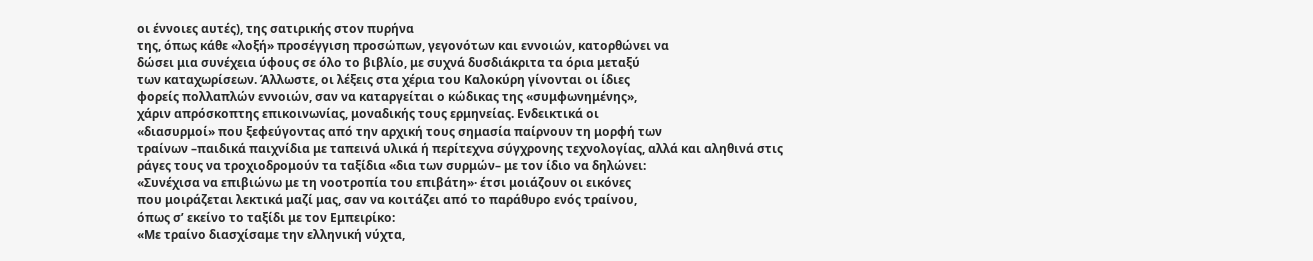οι έννοιες αυτές), της σατιρικής στον πυρήνα
της, όπως κάθε «λοξή» προσέγγιση προσώπων, γεγονότων και εννοιών, κατορθώνει να
δώσει μια συνέχεια ύφους σε όλο το βιβλίο, με συχνά δυσδιάκριτα τα όρια μεταξύ
των καταχωρίσεων. Άλλωστε, οι λέξεις στα χέρια του Καλοκύρη γίνονται οι ίδιες
φορείς πολλαπλών εννοιών, σαν να καταργείται ο κώδικας της «συμφωνημένης»,
χάριν απρόσκοπτης επικοινωνίας, μοναδικής τους ερμηνείας. Ενδεικτικά οι
«διασυρμοί» που ξεφεύγοντας από την αρχική τους σημασία παίρνουν τη μορφή των
τραίνων –παιδικά παιχνίδια με ταπεινά υλικά ή περίτεχνα σύγχρονης τεχνολογίας, αλλά και αληθινά στις
ράγες τους να τροχιοδρομούν τα ταξίδια «δια των συρμών– με τον ίδιο να δηλώνει:
«Συνέχισα να επιβιώνω με τη νοοτροπία του επιβάτη»· έτσι μοιάζουν οι εικόνες
που μοιράζεται λεκτικά μαζί μας, σαν να κοιτάζει από το παράθυρο ενός τραίνου,
όπως σ’ εκείνο το ταξίδι με τον Εμπειρίκο:
«Με τραίνο διασχίσαμε την ελληνική νύχτα,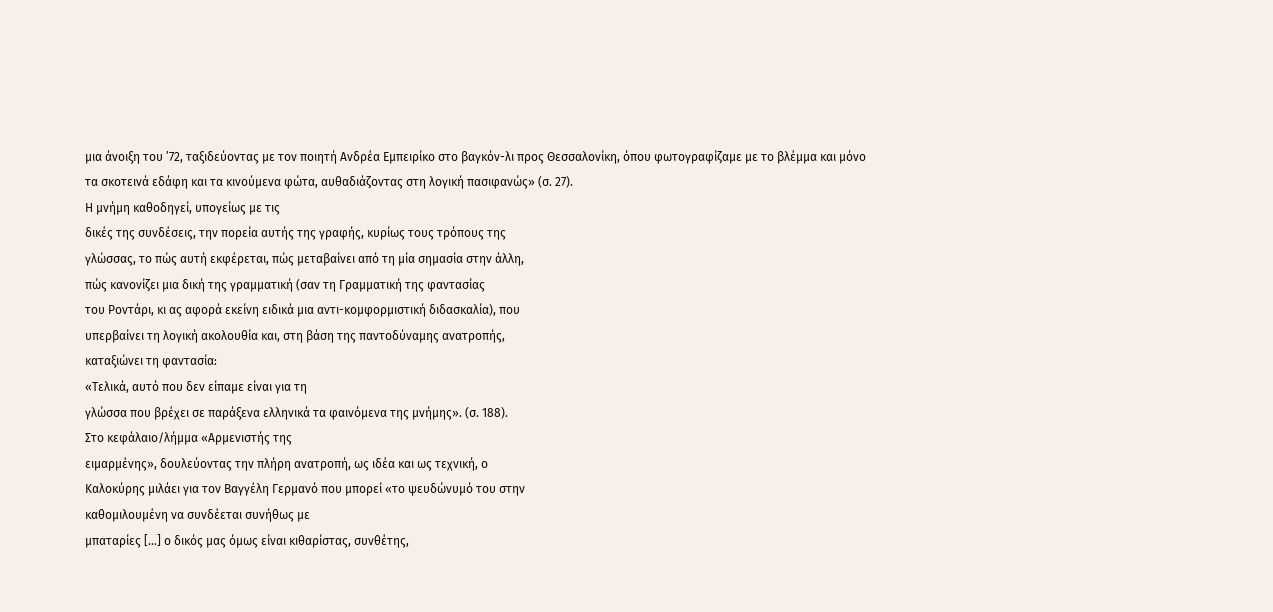μια άνοιξη του ’72, ταξιδεύοντας με τον ποιητή Ανδρέα Εμπειρίκο στο βαγκόν-λι προς Θεσσαλονίκη, όπου φωτογραφίζαμε με το βλέμμα και μόνο τα σκοτεινά εδάφη και τα κινούμενα φώτα, αυθαδιάζοντας στη λογική πασιφανώς» (σ. 27).
Η μνήμη καθοδηγεί, υπογείως με τις
δικές της συνδέσεις, την πορεία αυτής της γραφής, κυρίως τους τρόπους της
γλώσσας, το πώς αυτή εκφέρεται, πώς μεταβαίνει από τη μία σημασία στην άλλη,
πώς κανονίζει μια δική της γραμματική (σαν τη Γραμματική της φαντασίας
του Ροντάρι, κι ας αφορά εκείνη ειδικά μια αντι-κομφορμιστική διδασκαλία), που
υπερβαίνει τη λογική ακολουθία και, στη βάση της παντοδύναμης ανατροπής,
καταξιώνει τη φαντασία:
«Τελικά, αυτό που δεν είπαμε είναι για τη
γλώσσα που βρέχει σε παράξενα ελληνικά τα φαινόμενα της μνήμης». (σ. 188).
Στο κεφάλαιο/λήμμα «Αρμενιστής της
ειμαρμένης», δουλεύοντας την πλήρη ανατροπή, ως ιδέα και ως τεχνική, ο
Καλοκύρης μιλάει για τον Βαγγέλη Γερμανό που μπορεί «το ψευδώνυμό του στην
καθομιλουμένη να συνδέεται συνήθως με
μπαταρίες […] ο δικός μας όμως είναι κιθαρίστας, συνθέτης,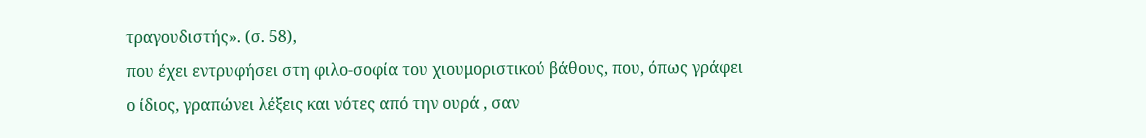τραγουδιστής». (σ. 58),
που έχει εντρυφήσει στη φιλο-σοφία του χιουμοριστικού βάθους, που, όπως γράφει
ο ίδιος, γραπώνει λέξεις και νότες από την ουρά , σαν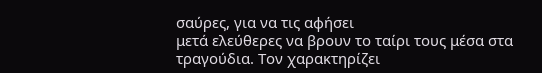σαύρες, για να τις αφήσει
μετά ελεύθερες να βρουν το ταίρι τους μέσα στα τραγούδια. Τον χαρακτηρίζει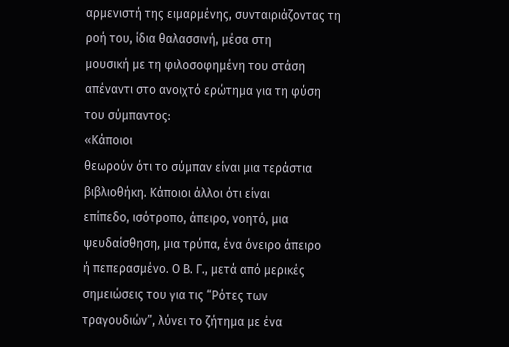αρμενιστή της ειμαρμένης, συνταιριάζοντας τη ροή του, ίδια θαλασσινή, μέσα στη
μουσική με τη φιλοσοφημένη του στάση απέναντι στο ανοιχτό ερώτημα για τη φύση
του σύμπαντος:
«Κάποιοι
θεωρούν ότι το σύμπαν είναι μια τεράστια βιβλιοθήκη. Κάποιοι άλλοι ότι είναι
επίπεδο, ισότροπο, άπειρο, νοητό, μια ψευδαίσθηση, μια τρύπα, ένα όνειρο άπειρο
ή πεπερασμένο. Ο Β. Γ., μετά από μερικές σημειώσεις του για τις “Ρότες των
τραγουδιών”, λύνει το ζήτημα με ένα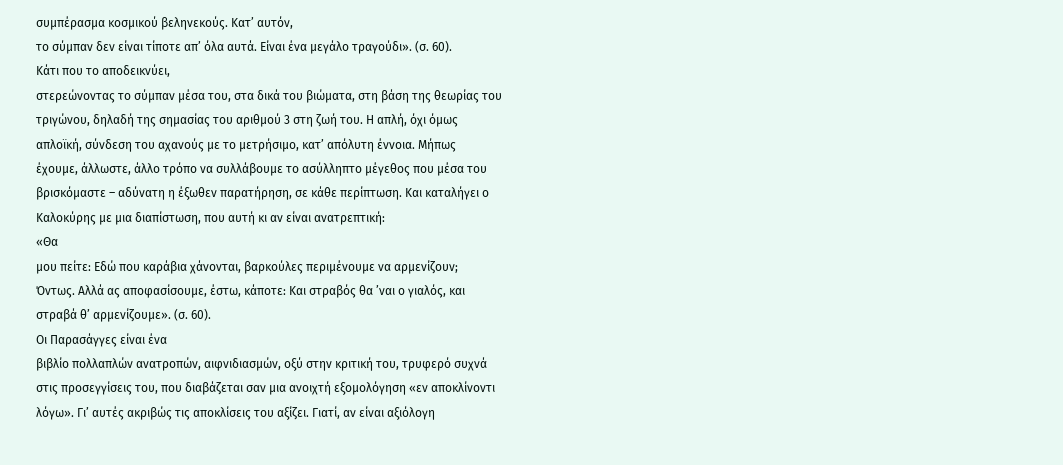συμπέρασμα κοσμικού βεληνεκούς. Κατ’ αυτόν,
το σύμπαν δεν είναι τίποτε απ’ όλα αυτά. Είναι ένα μεγάλο τραγούδι». (σ. 60).
Κάτι που το αποδεικνύει,
στερεώνοντας το σύμπαν μέσα του, στα δικά του βιώματα, στη βάση της θεωρίας του
τριγώνου, δηλαδή της σημασίας του αριθμού 3 στη ζωή του. Η απλή, όχι όμως
απλοϊκή, σύνδεση του αχανούς με το μετρήσιμο, κατ’ απόλυτη έννοια. Μήπως
έχουμε, άλλωστε, άλλο τρόπο να συλλάβουμε το ασύλληπτο μέγεθος που μέσα του
βρισκόμαστε – αδύνατη η έξωθεν παρατήρηση, σε κάθε περίπτωση. Και καταλήγει ο
Καλοκύρης με μια διαπίστωση, που αυτή κι αν είναι ανατρεπτική:
«Θα
μου πείτε: Εδώ που καράβια χάνονται, βαρκούλες περιμένουμε να αρμενίζουν;
Όντως. Αλλά ας αποφασίσουμε, έστω, κάποτε: Και στραβός θα ’ναι ο γιαλός, και
στραβά θ’ αρμενίζουμε». (σ. 60).
Οι Παρασάγγες είναι ένα
βιβλίο πολλαπλών ανατροπών, αιφνιδιασμών, οξύ στην κριτική του, τρυφερό συχνά
στις προσεγγίσεις του, που διαβάζεται σαν μια ανοιχτή εξομολόγηση «εν αποκλίνοντι
λόγω». Γι’ αυτές ακριβώς τις αποκλίσεις του αξίζει. Γιατί, αν είναι αξιόλογη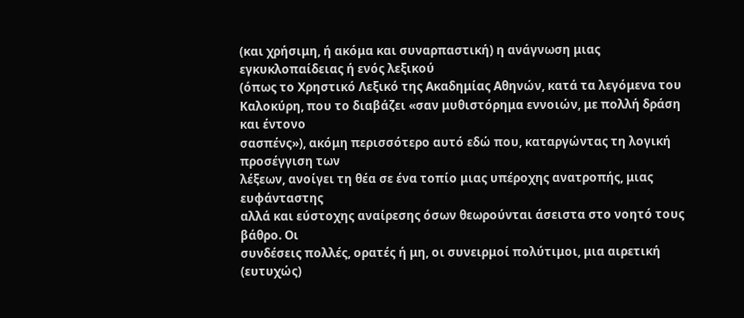(και χρήσιμη, ή ακόμα και συναρπαστική) η ανάγνωση μιας εγκυκλοπαίδειας ή ενός λεξικού
(όπως το Χρηστικό Λεξικό της Ακαδημίας Αθηνών, κατά τα λεγόμενα του
Καλοκύρη, που το διαβάζει «σαν μυθιστόρημα εννοιών, με πολλή δράση και έντονο
σασπένς»), ακόμη περισσότερο αυτό εδώ που, καταργώντας τη λογική προσέγγιση των
λέξεων, ανοίγει τη θέα σε ένα τοπίο μιας υπέροχης ανατροπής, μιας ευφάνταστης
αλλά και εύστοχης αναίρεσης όσων θεωρούνται άσειστα στο νοητό τους βάθρο. Οι
συνδέσεις πολλές, ορατές ή μη, οι συνειρμοί πολύτιμοι, μια αιρετική (ευτυχώς)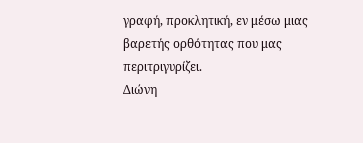γραφή, προκλητική, εν μέσω μιας βαρετής ορθότητας που μας περιτριγυρίζει.
Διώνη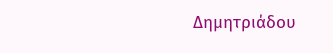Δημητριάδου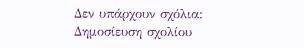Δεν υπάρχουν σχόλια:
Δημοσίευση σχολίου